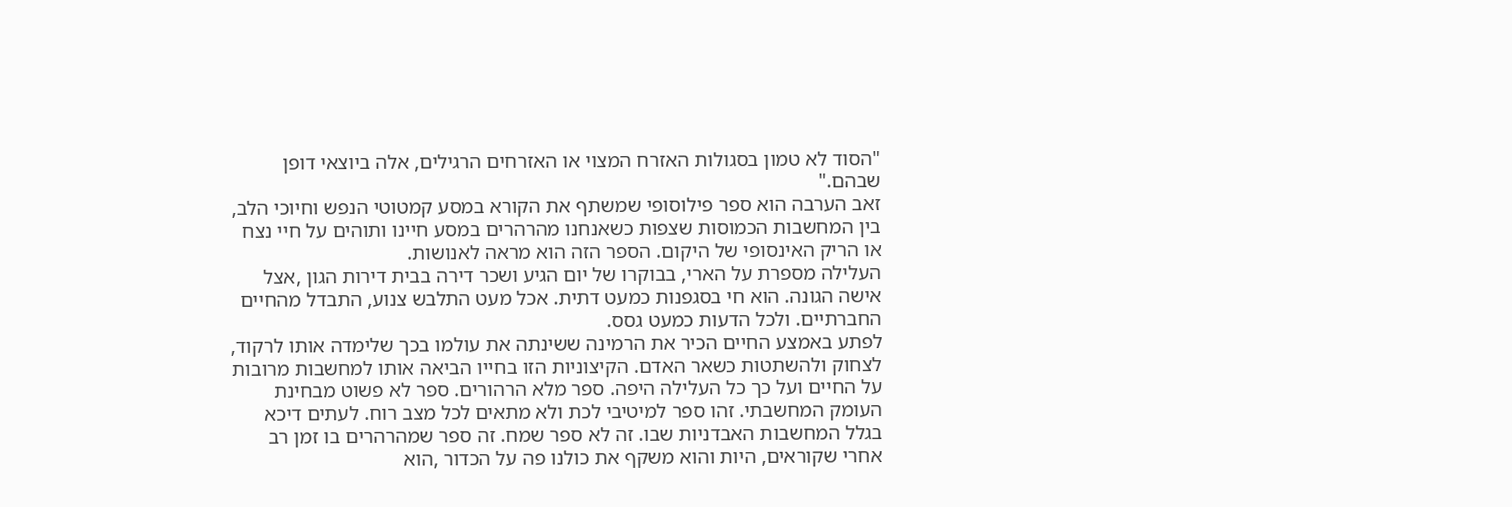"הסוד לא טמון בסגולות האזרח המצוי או האזרחים הרגילים, אלה ביוצאי דופן שבהם."
זאב הערבה הוא ספר פילוסופי שמשתף את הקורא במסע קמטוטי הנפש וחיוכי הלב, בין המחשבות הכמוסות שצפות כשאנחנו מהרהרים במסע חיינו ותוהים על חיי נצח או הריק האינסופי של היקום. הספר הזה הוא מראה לאנושות.
העלילה מספרת על הארי, בבוקרו של יום הגיע ושכר דירה בבית דירות הגון ,אצל אישה הגונה. הוא חי בסגפנות כמעט דתית. אכל מעט התלבש צנוע, התבדל מהחיים החברתיים. ולכל הדעות כמעט גסס.
לפתע באמצע החיים הכיר את הרמינה ששינתה את עולמו בכך שלימדה אותו לרקוד, לצחוק ולהשתטות כשאר האדם. הקיצוניות הזו בחייו הביאה אותו למחשבות מרובות על החיים ועל כך כל העלילה היפה. ספר מלא הרהורים. ספר לא פשוט מבחינת העומק המחשבתי. זהו ספר למיטיבי לכת ולא מתאים לכל מצב רוח. לעתים דיכא בגלל המחשבות האבדניות שבו. זה לא ספר שמח. זה ספר שמהרהרים בו זמן רב אחרי שקוראים, היות והוא משקף את כולנו פה על הכדור ,הוא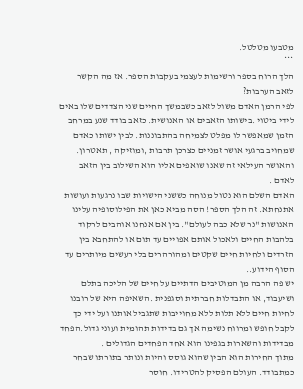מטבעו מטלטל.
***
הלך הרוח בספר ורשימות לעצמי בעקבות הספר. אז מה הקשר לזאב הערבות?
לפי הרמן האדם משול לזאב כשבמשך החיים שני הצדדים שלו באים לידי ביטוי .בישותו הזאבים או האנושית. כזאב בודד שנע במרחב הזמן שמאפשר לו מפלט לצמיחה בהתבוננות. לבין ישותו כאדם שמחויב ברגעי אושר זמניים כצרכן תרבות ,ומוזיקה , תאטרון. והאושר העילאי זה שאנו שואפים אליו הוא השילוב בין הזאב לאדם .
האדם השלם הוא נטול מנוחה כששני הישויות שבו נרגעות ועושות אתנחתא. זה הלך הספר! הסה מביא כאן את הפילוסופיה עלינו האנושות "נר שלא כבה לעולם". בין אם אנחנו אוהבים לרקוד בלהבות החיים ולאכול אותם אפויים עד תום או להתחבא בין הזרדים ולחיות חיים שקטים ומהורהרים בלי רעשים מיותרים עד הסוף הידוע..
יש פה הרבה מן המוטיבים הדתיים על חיים של הליכה בתלם ושיעבוד, או התבדלות חברתית וסגפנית .השאיפה היא של רובנו לחיות חיים ללא תלות ללא מחוייבות שתגביל אותנו ועל ידי כך לקבל חופש ומרווח נשימה אך גם בדידות תהומית ועוני גדול.הפחד מבדידות והשארות בגפינו הוא אחד הפחדים הגדולים .
מתוך החירות הוא הבין שהוא גוסס והיות ונותר בתורתו שבחר כמתבודד. העולם הפסיק להטרידו. חוסר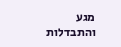מגע והתבדלות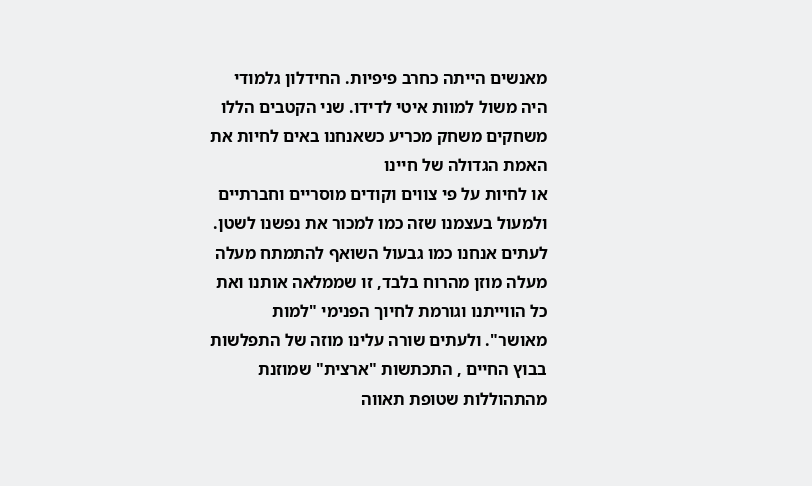מאנשים הייתה כחרב פיפיות. החידלון גלמודי היה משול למוות איטי לדידו. שני הקטבים הללו משחקים משחק מכריע כשאנחנו באים לחיות את האמת הגדולה של חיינו
או לחיות על פי צווים וקודים מוסריים וחברתיים ולמעול בעצמנו שזה כמו למכור את נפשנו לשטן.
לעתים אנחנו כמו גבעול השואף להתמתח מעלה מעלה מוזן מהרוח בלבד, זו שממלאה אותנו ואת כל הווייתנו וגורמת לחיוך הפנימי "למות מאושר". ולעתים שורה עלינו מוזה של התפלשות בבוץ החיים , התכתשות "ארצית" שמוזנת מהתהוללות שטופת תאווה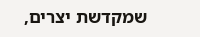שמקדשת יצרים,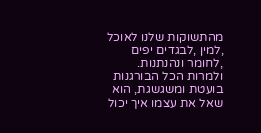מהתשוקות שלנו לאוכל ,למין ,לבגדים יפים ,לחומר ונהנתנות. ולמרות הכל הבורגנות בועטת ומשגשגת, הוא שאל את עצמו איך יכול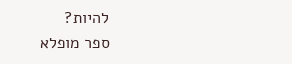להיות?
ספר מופלא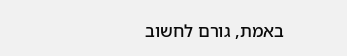באמת, גורם לחשוב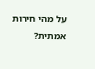על מהי חירות אמתית?